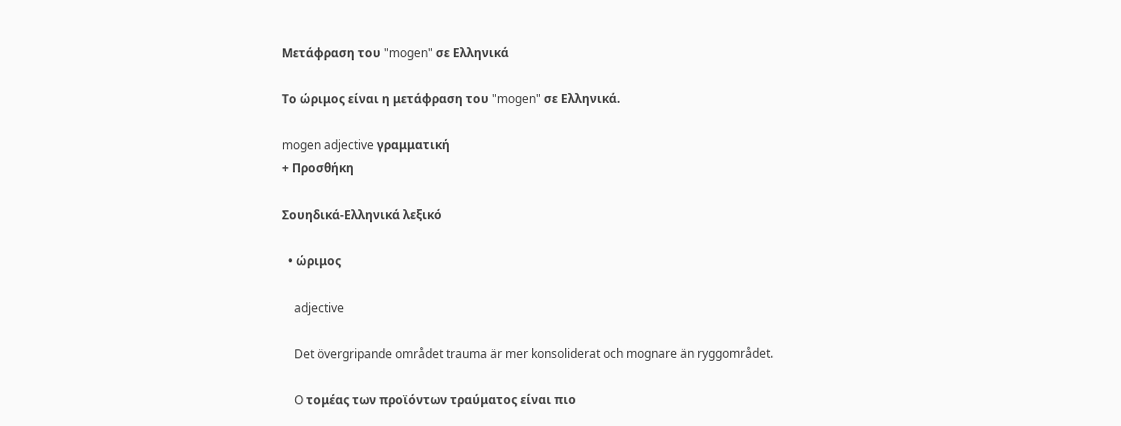Μετάφραση του "mogen" σε Ελληνικά

Το ώριμος είναι η μετάφραση του "mogen" σε Ελληνικά.

mogen adjective γραμματική
+ Προσθήκη

Σουηδικά-Ελληνικά λεξικό

  • ώριμος

    adjective

    Det övergripande området trauma är mer konsoliderat och mognare än ryggområdet.

    O τομέας των προϊόντων τραύματος είναι πιο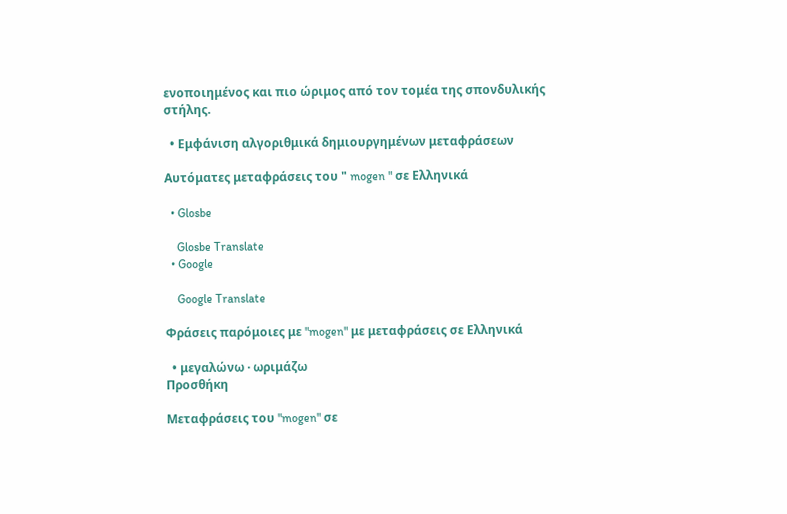ενοποιημένος και πιο ώριμος από τον τομέα της σπονδυλικής στήλης.

  • Εμφάνιση αλγοριθμικά δημιουργημένων μεταφράσεων

Αυτόματες μεταφράσεις του " mogen " σε Ελληνικά

  • Glosbe

    Glosbe Translate
  • Google

    Google Translate

Φράσεις παρόμοιες με "mogen" με μεταφράσεις σε Ελληνικά

  • μεγαλώνω · ωριμάζω
Προσθήκη

Μεταφράσεις του "mogen" σε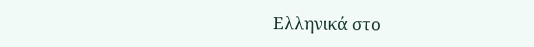Ελληνικά στο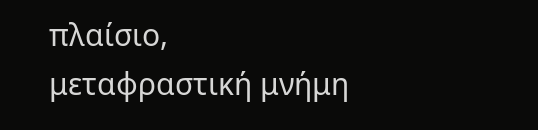πλαίσιο, μεταφραστική μνήμη